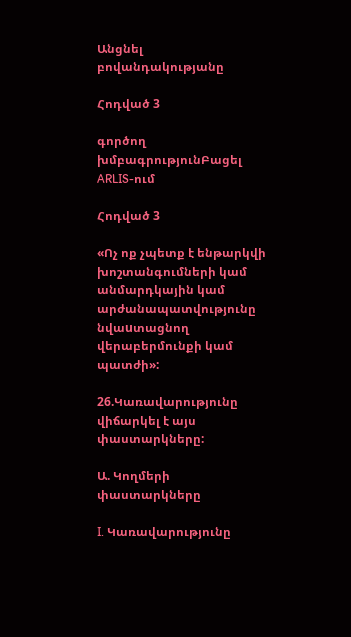Անցնել բովանդակությանը

Հոդված 3

գործող խմբագրությունԲացել ARLIS-ում

Հոդված 3

«Ոչ ոք չպետք է ենթարկվի խոշտանգումների կամ անմարդկային կամ արժանապատվությունը նվաuտացնող վերաբերմունքի կամ պատժի»:

26.Կառավարությունը վիճարկել է այս փաստարկները:

Ա. Կողմերի փաստարկները

I. Կառավարությունը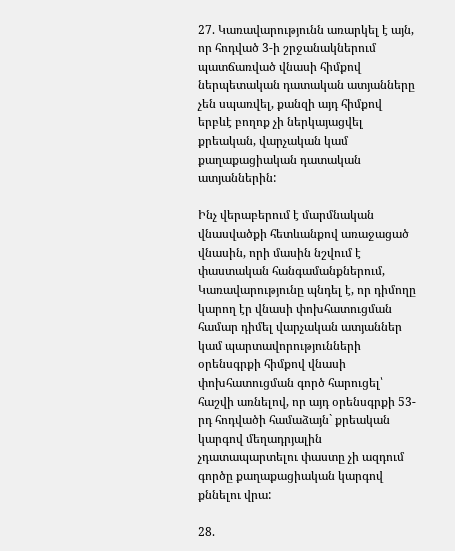27. Կառավարությունն առարկել է այն, որ հոդված 3-ի շրջանակներում պատճառված վնասի հիմքով ներպետական դատական ատյանները չեն սպառվել, քանզի այդ հիմքով երբևէ բողոք չի ներկայացվել քրեական, վարչական կամ քաղաքացիական դատական ատյաններին:

Ինչ վերաբերում է մարմնական վնասվածքի հետևանքով առաջացած վնասին, որի մասին նշվում է փաստական հանգամանքներում, Կառավարությունը պնդել է, որ դիմողը կարող էր վնասի փոխհատուցման համար դիմել վարչական ատյաններ կամ պարտավորությունների օրենսգրքի հիմքով վնասի փոխհատուցման գործ հարուցել՝ հաշվի առնելով, որ այդ օրենսգրքի 53-րդ հոդվածի համաձայն` քրեական կարգով մեղադրյալին չդատապարտելու փաստը չի ազդում գործը քաղաքացիական կարգով քննելու վրա:

28.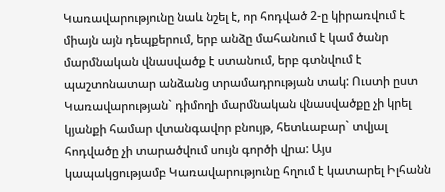Կառավարությունը նաև նշել է, որ հոդված 2-ը կիրառվում է միայն այն դեպքերում, երբ անձը մահանում է կամ ծանր մարմնական վնասվածք է ստանում, երբ գտնվում է պաշտոնատար անձանց տրամադրության տակ: Ուստի ըստ Կառավարության` դիմողի մարմնական վնասվածքը չի կրել կյանքի համար վտանգավոր բնույթ, հետևաբար` տվյալ հոդվածը չի տարածվում սույն գործի վրա: Այս կապակցությամբ Կառավարությունը հղում է կատարել Իլհանն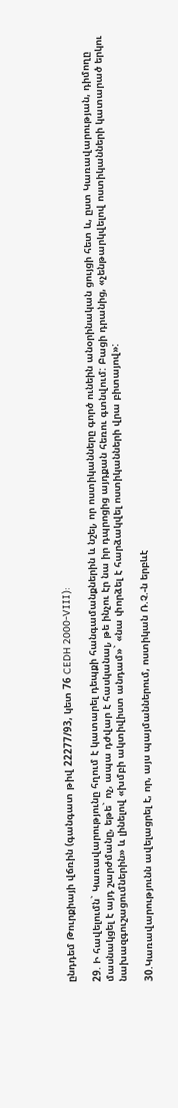ընդդեմ Թուրքիայի վճռին (գանգատ թիվ 22277/93, կետ 76 CEDH 2000-VIII):

29. Ի հավելումն` Կառավարությունը հղում է կատարել դեպքի հանգամանքներին և նշել, որ ոստիկանները գործ ունեին անօրինական ցույցի հետ և, ըստ Կառավարության, դիմողը մասնակցել է այդ շարժմանը, եթե` ոչ, ապա դժվար է հասկանալ, թե ինչու էր նա իր դպրոցից այդքան հեռու գտնվում: Բացի դրանից, «չենթարկվելով ոստիկանների կատարած երկու նախազգուշացումներին» և լինելով «խմբի ակտիվիստ անդամ»` «նա փորձել է հարձակվել ոստիկանների վրա բիտայով»:

30.Կառավարությունն ավելացրել է, որ, այս պայմաններում, ոստիկան Ռ.Չ.-ն երբևէ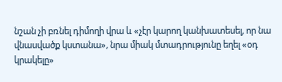նշան չի բռնել դիմողի վրա և «չէր կարող կանխատեսել, որ նա վնասվածք կստանա», նրա միակ մտադրությունը եղել «օդ կրակելը»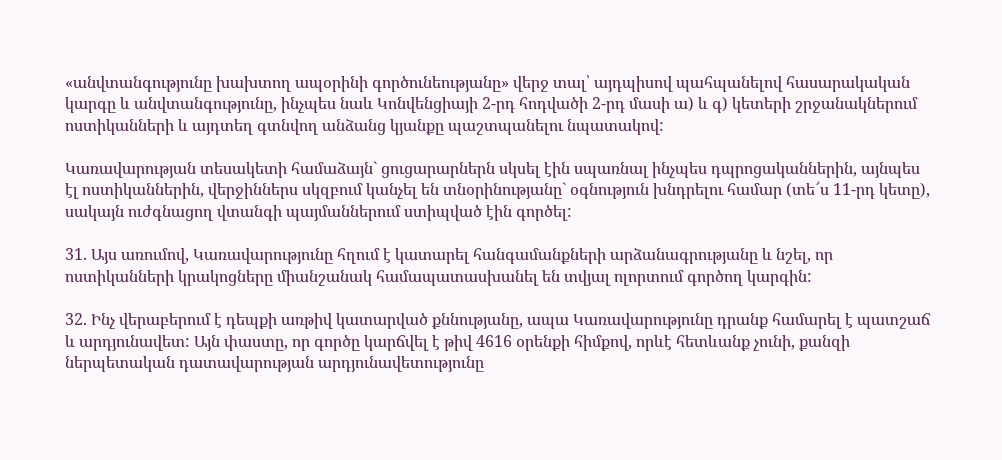«անվտանգությունը խախտող ապօրինի գործունեությանը» վերջ տալ՝ այդպիսով պահպանելով հասարակական կարգը և անվտանգությունը, ինչպես նաև Կոնվենցիայի 2-րդ հոդվածի 2-րդ մասի ա) և գ) կետերի շրջանակներում ոստիկանների և այդտեղ գտնվող անձանց կյանքը պաշտպանելու նպատակով:

Կառավարության տեսակետի համաձայն` ցուցարարներն սկսել էին սպառնալ ինչպես դպրոցականներին, այնպես էլ ոստիկաններին, վերջիններս սկզբում կանչել են տնօրինությանը` օգնություն խնդրելու համար (տե՜ս 11-րդ կետը), սակայն ուժգնացող վտանգի պայմաններում ստիպված էին գործել:

31. Այս առումով, Կառավարությունը հղում է կատարել հանգամանքների արձանագրությանը և նշել, որ ոստիկանների կրակոցները միանշանակ համապատասխանել են տվյալ ոլորտում գործող կարգին:

32. Ինչ վերաբերում է դեպքի առթիվ կատարված քննությանը, ապա Կառավարությունը դրանք համարել է պատշաճ և արդյունավետ: Այն փաստը, որ գործը կարճվել է թիվ 4616 օրենքի հիմքով, որևէ հետևանք չունի, քանզի ներպետական դատավարության արդյունավետությունը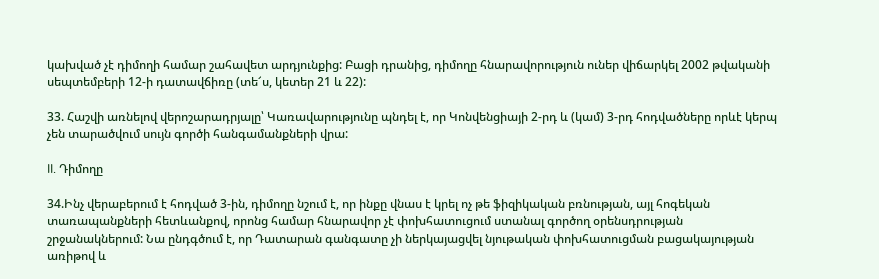կախված չէ դիմողի համար շահավետ արդյունքից: Բացի դրանից, դիմողը հնարավորություն ուներ վիճարկել 2002 թվականի սեպտեմբերի 12-ի դատավճիռը (տե՜ս, կետեր 21 և 22):

33. Հաշվի առնելով վերոշարադրյալը՝ Կառավարությունը պնդել է, որ Կոնվենցիայի 2-րդ և (կամ) 3-րդ հոդվածները որևէ կերպ չեն տարածվում սույն գործի հանգամանքների վրա:

II. Դիմողը

34.Ինչ վերաբերում է հոդված 3-ին, դիմողը նշում է, որ ինքը վնաս է կրել ոչ թե ֆիզիկական բռնության, այլ հոգեկան տառապանքների հետևանքով, որոնց համար հնարավոր չէ փոխհատուցում ստանալ գործող օրենսդրության շրջանակներում: Նա ընդգծում է, որ Դատարան գանգատը չի ներկայացվել նյութական փոխհատուցման բացակայության առիթով և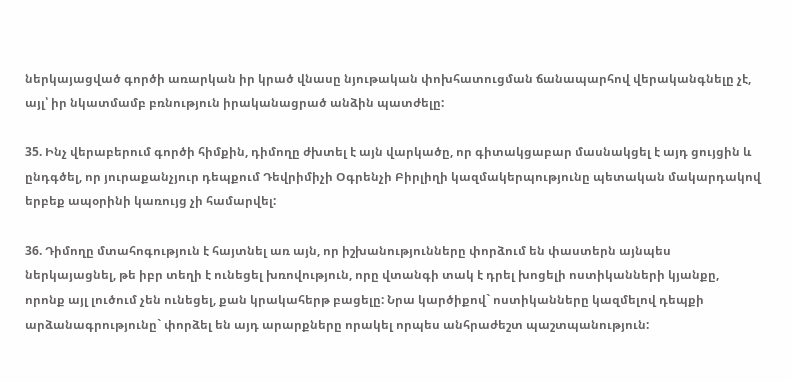ներկայացված գործի առարկան իր կրած վնասը նյութական փոխհատուցման ճանապարհով վերականգնելը չէ, այլ՝ իր նկատմամբ բռնություն իրականացրած անձին պատժելը:

35. Ինչ վերաբերում գործի հիմքին, դիմողը ժխտել է այն վարկածը, որ գիտակցաբար մասնակցել է այդ ցույցին և ընդգծել, որ յուրաքանչյուր դեպքում Դեվրիմիչի Օգրենչի Բիրլիղի կազմակերպությունը պետական մակարդակով երբեք ապօրինի կառույց չի համարվել:

36. Դիմողը մտահոգություն է հայտնել առ այն, որ իշխանությունները փորձում են փաստերն այնպես ներկայացնել, թե իբր տեղի է ունեցել խռովություն, որը վտանգի տակ է դրել խոցելի ոստիկանների կյանքը, որոնք այլ լուծում չեն ունեցել, քան կրակահերթ բացելը: Նրա կարծիքով` ոստիկանները կազմելով դեպքի արձանագրությունը` փորձել են այդ արարքները որակել որպես անհրաժեշտ պաշտպանություն: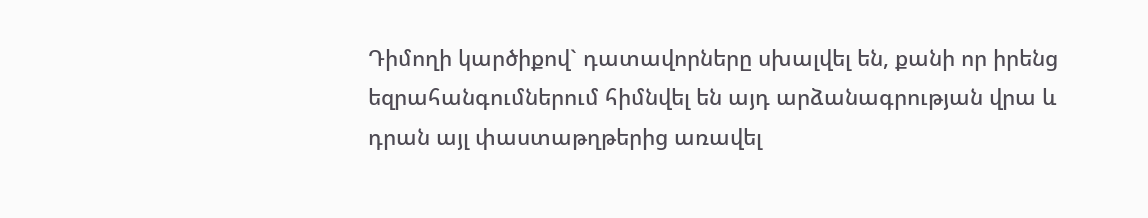Դիմողի կարծիքով` դատավորները սխալվել են, քանի որ իրենց եզրահանգումներում հիմնվել են այդ արձանագրության վրա և դրան այլ փաստաթղթերից առավել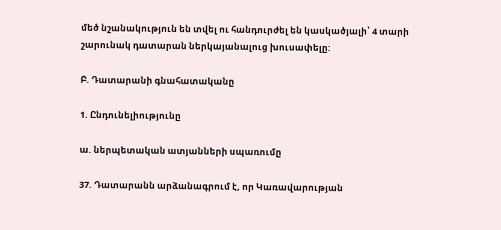մեծ նշանակություն են տվել ու հանդուրժել են կասկածյալի՝ 4 տարի շարունակ դատարան ներկայանալուց խուսափելը:

Բ. Դատարանի գնահատականը

1. Ընդունելիությունը

ա. ներպետական ատյանների սպառումը

37. Դատարանն արձանագրում է, որ Կառավարության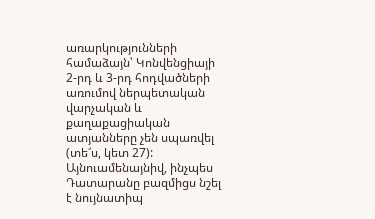առարկությունների համաձայն՝ Կոնվենցիայի 2-րդ և 3-րդ հոդվածների առումով ներպետական վարչական և քաղաքացիական ատյանները չեն սպառվել (տե՜ս, կետ 27): Այնուամենայնիվ, ինչպես Դատարանը բազմիցս նշել է նույնատիպ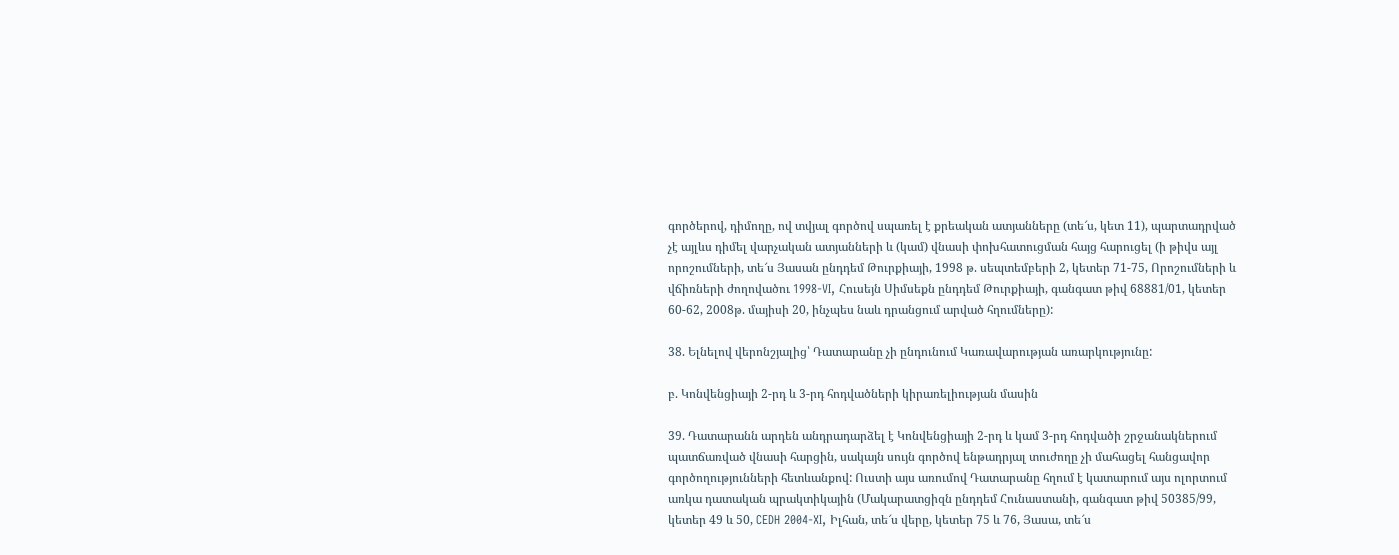գործերով, դիմողը, ով տվյալ գործով սպառել է քրեական ատյանները (տե՜ս, կետ 11), պարտադրված չէ այլևս դիմել վարչական ատյանների և (կամ) վնասի փոխհատուցման հայց հարուցել (ի թիվս այլ որոշումների, տե՜ս Յասան ընդդեմ Թուրքիայի, 1998 թ. սեպտեմբերի 2, կետեր 71-75, Որոշումների և վճիռների ժողովածու 1998-VI, Հուսեյն Սիմսեքն ընդդեմ Թուրքիայի, գանգատ թիվ 68881/01, կետեր 60-62, 2008թ. մայիսի 20, ինչպես նաև դրանցում արված հղումները):

38. Ելնելով վերոնշյալից՝ Դատարանը չի ընդունում Կառավարության առարկությունը:

բ. Կոնվենցիայի 2-րդ և 3-րդ հոդվածների կիրառելիության մասին

39. Դատարանն արդեն անդրադարձել է Կոնվենցիայի 2-րդ և կամ 3-րդ հոդվածի շրջանակներում պատճառված վնասի հարցին, սակայն սույն գործով ենթադրյալ տուժողը չի մահացել հանցավոր գործողությունների հետևանքով: Ուստի այս առումով Դատարանը հղում է կատարում այս ոլորտում առկա դատական պրակտիկային (Մակարատցիզն ընդդեմ Հունաստանի, գանգատ թիվ 50385/99, կետեր 49 և 50, CEDH 2004-XI, Իլհան, տե՜ս վերը, կետեր 75 և 76, Յասա, տե՜ս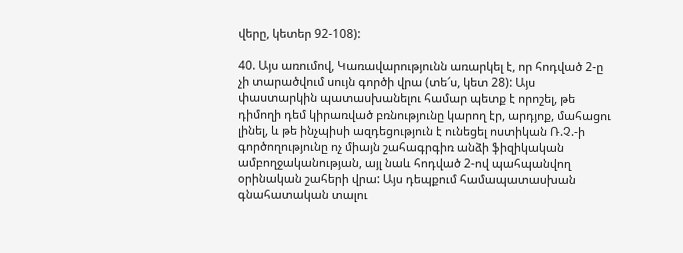վերը, կետեր 92-108):

40. Այս առումով, Կառավարությունն առարկել է, որ հոդված 2-ը չի տարածվում սույն գործի վրա (տե՜ս, կետ 28): Այս փաստարկին պատասխանելու համար պետք է որոշել, թե դիմողի դեմ կիրառված բռնությունը կարող էր, արդյոք, մահացու լինել, և թե ինչպիսի ազդեցություն է ունեցել ոստիկան Ռ.Չ.-ի գործողությունը ոչ միայն շահագրգիռ անձի ֆիզիկական ամբողջականության, այլ նաև հոդված 2-ով պահպանվող օրինական շահերի վրա: Այս դեպքում համապատասխան գնահատական տալու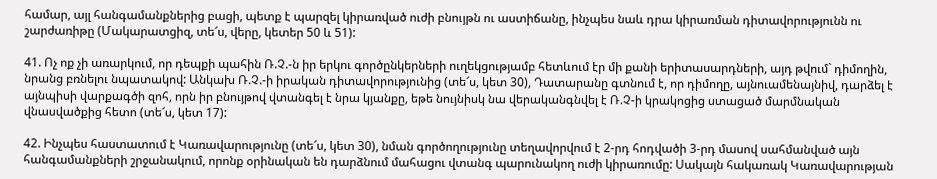համար, այլ հանգամանքներից բացի, պետք է պարզել կիրառված ուժի բնույթն ու աստիճանը, ինչպես նաև դրա կիրառման դիտավորությունն ու շարժառիթը (Մակարատցիզ, տե՜ս, վերը, կետեր 50 և 51):

41. Ոչ ոք չի առարկում, որ դեպքի պահին Ռ.Չ.-ն իր երկու գործընկերների ուղեկցությամբ հետևում էր մի քանի երիտասարդների, այդ թվում` դիմողին, նրանց բռնելու նպատակով: Անկախ Ռ.Չ.-ի իրական դիտավորությունից (տե՜ս, կետ 30), Դատարանը գտնում է, որ դիմողը, այնուամենայնիվ, դարձել է այնպիսի վարքագծի զոհ, որն իր բնույթով վտանգել է նրա կյանքը, եթե նույնիսկ նա վերականգնվել է Ռ.Չ-ի կրակոցից ստացած մարմնական վնասվածքից հետո (տե՜ս, կետ 17):

42. Ինչպես հաստատում է Կառավարությունը (տե՜ս, կետ 30), նման գործողությունը տեղավորվում է 2-րդ հոդվածի 3-րդ մասով սահմանված այն հանգամանքների շրջանակում, որոնք օրինական են դարձնում մահացու վտանգ պարունակող ուժի կիրառումը: Սակայն հակառակ Կառավարության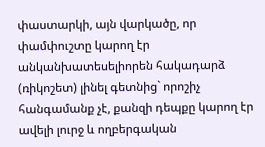փաստարկի, այն վարկածը, որ փամփուշտը կարող էր անկանխատեսելիորեն հակադարձ (ռիկոշետ) լինել գետնից` որոշիչ հանգամանք չէ, քանզի դեպքը կարող էր ավելի լուրջ և ողբերգական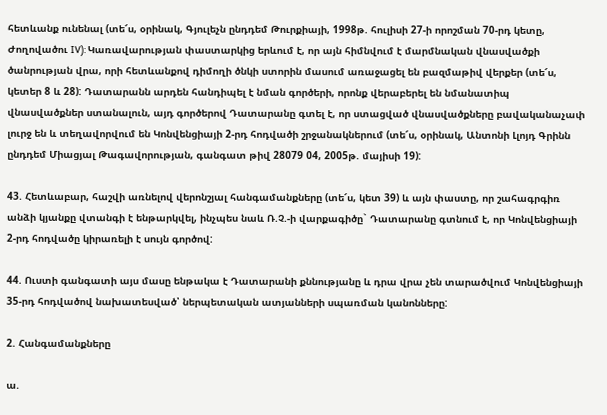հետևանք ունենալ (տե՜ս, օրինակ, Գյուլեչն ընդդեմ Թուրքիայի, 1998թ. հուլիսի 27-ի որոշման 70-րդ կետը, Ժողովածու IV): Կառավարության փաստարկից երևում է, որ այն հիմնվում է մարմնական վնասվածքի ծանրության վրա, որի հետևանքով դիմողի ծնկի ստորին մասում առաջացել են բազմաթիվ վերքեր (տե՜ս, կետեր 8 և 28): Դատարանն արդեն հանդիպել է նման գործերի, որոնք վերաբերել են նմանատիպ վնասվածքներ ստանալուն, այդ գործերով Դատարանը գտել է, որ ստացված վնասվածքները բավականաչափ լուրջ են և տեղավորվում են Կոնվենցիայի 2-րդ հոդվածի շրջանակներում (տե՜ս, օրինակ, Անտոնի Լլոյդ Գրինն ընդդեմ Միացյալ Թագավորության, գանգատ թիվ 28079 04, 2005թ. մայիսի 19):

43. Հետևաբար, հաշվի առնելով վերոնշյալ հանգամանքները (տե՜ս, կետ 39) և այն փաստը, որ շահագրգիռ անձի կյանքը վտանգի է ենթարկվել, ինչպես նաև Ռ.Չ.-ի վարքագիծը` Դատարանը գտնում է, որ Կոնվենցիայի 2-րդ հոդվածը կիրառելի է սույն գործով:

44. Ուստի գանգատի այս մասը ենթակա է Դատարանի քննությանը և դրա վրա չեն տարածվում Կոնվենցիայի 35-րդ հոդվածով նախատեսված՝ ներպետական ատյանների սպառման կանոնները:

2. Հանգամանքները

ա.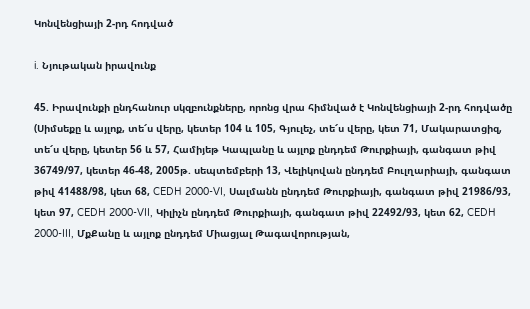Կոնվենցիայի 2-րդ հոդված

i. Նյութական իրավունք

45. Իրավունքի ընդհանուր սկզբունքները, որոնց վրա հիմնված է Կոնվենցիայի 2-րդ հոդվածը (Սիմսեքը և այլոք, տե՜ս վերը, կետեր 104 և 105, Գյուլեչ, տե՜ս վերը, կետ 71, Մակարատցիզ, տե՜ս վերը, կետեր 56 և 57, Համիյեթ Կապլանը և այլոք ընդդեմ Թուրքիայի, գանգատ թիվ 36749/97, կետեր 46-48, 2005թ. սեպտեմբերի 13, Վելիկովան ընդդեմ Բուլղարիայի, գանգատ թիվ 41488/98, կետ 68, CEDH 2000-VI, Սալմանն ընդդեմ Թուրքիայի, գանգատ թիվ 21986/93, կետ 97, CEDH 2000-VII, Կիլիչն ընդդեմ Թուրքիայի, գանգատ թիվ 22492/93, կետ 62, CEDH 2000-III, ՄքՔանը և այլոք ընդդեմ Միացյալ Թագավորության,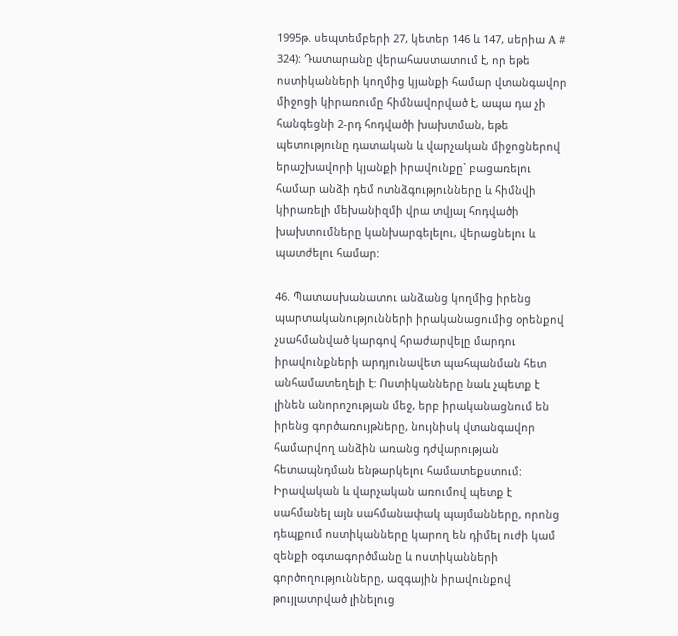1995թ. սեպտեմբերի 27, կետեր 146 և 147, սերիա A # 324): Դատարանը վերահաստատում է, որ եթե ոստիկանների կողմից կյանքի համար վտանգավոր միջոցի կիրառումը հիմնավորված է, ապա դա չի հանգեցնի 2-րդ հոդվածի խախտման, եթե պետությունը դատական և վարչական միջոցներով երաշխավորի կյանքի իրավունքը` բացառելու համար անձի դեմ ոտնձգությունները և հիմնվի կիրառելի մեխանիզմի վրա տվյալ հոդվածի խախտումները կանխարգելելու, վերացնելու և պատժելու համար:

46. Պատասխանատու անձանց կողմից իրենց պարտականությունների իրականացումից օրենքով չսահմանված կարգով հրաժարվելը մարդու իրավունքների արդյունավետ պահպանման հետ անհամատեղելի է: Ոստիկանները նաև չպետք է լինեն անորոշության մեջ, երբ իրականացնում են իրենց գործառույթները, նույնիսկ վտանգավոր համարվող անձին առանց դժվարության հետապնդման ենթարկելու համատեքստում: Իրավական և վարչական առումով պետք է սահմանել այն սահմանափակ պայմանները, որոնց դեպքում ոստիկանները կարող են դիմել ուժի կամ զենքի օգտագործմանը և ոստիկանների գործողությունները, ազգային իրավունքով թույլատրված լինելուց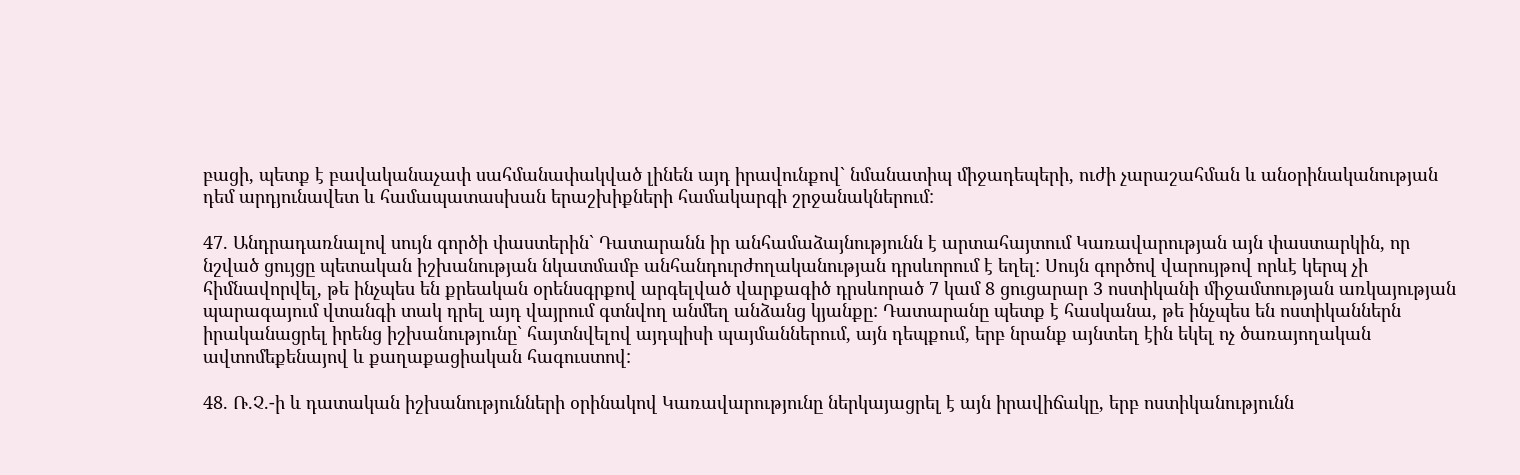բացի, պետք է բավականաչափ սահմանափակված լինեն այդ իրավունքով` նմանատիպ միջադեպերի, ուժի չարաշահման և անօրինականության դեմ արդյունավետ և համապատասխան երաշխիքների համակարգի շրջանակներում:

47. Անդրադառնալով սույն գործի փաստերին` Դատարանն իր անհամաձայնությունն է արտահայտում Կառավարության այն փաստարկին, որ նշված ցույցը պետական իշխանության նկատմամբ անհանդուրժողականության դրսևորում է եղել: Սույն գործով վարույթով որևէ կերպ չի հիմնավորվել, թե ինչպես են քրեական օրենսգրքով արգելված վարքագիծ դրսևորած 7 կամ 8 ցուցարար 3 ոստիկանի միջամտության առկայության պարագայում վտանգի տակ դրել այդ վայրում գտնվող անմեղ անձանց կյանքը: Դատարանը պետք է հասկանա, թե ինչպես են ոստիկաններն իրականացրել իրենց իշխանությունը` հայտնվելով այդպիսի պայմաններում, այն դեպքում, երբ նրանք այնտեղ էին եկել ոչ ծառայողական ավտոմեքենայով և քաղաքացիական հագուստով:

48. Ռ.Չ.-ի և դատական իշխանությունների օրինակով Կառավարությունը ներկայացրել է այն իրավիճակը, երբ ոստիկանությունն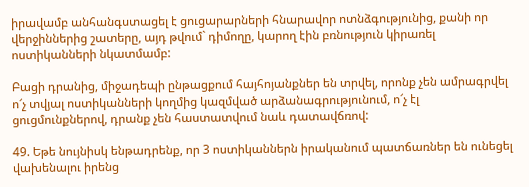իրավամբ անհանգստացել է ցուցարարների հնարավոր ոտնձգությունից, քանի որ վերջիններից շատերը, այդ թվում` դիմողը, կարող էին բռնություն կիրառել ոստիկանների նկատմամբ:

Բացի դրանից, միջադեպի ընթացքում հայհոյանքներ են տրվել, որոնք չեն ամրագրվել ո՜չ տվյալ ոստիկանների կողմից կազմված արձանագրությունում, ո՜չ էլ ցուցմունքներով, դրանք չեն հաստատվում նաև դատավճռով:

49. Եթե նույնիսկ ենթադրենք, որ 3 ոստիկաններն իրականում պատճառներ են ունեցել վախենալու իրենց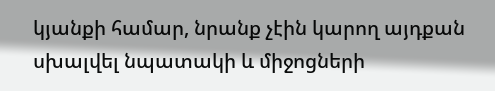կյանքի համար, նրանք չէին կարող այդքան սխալվել նպատակի և միջոցների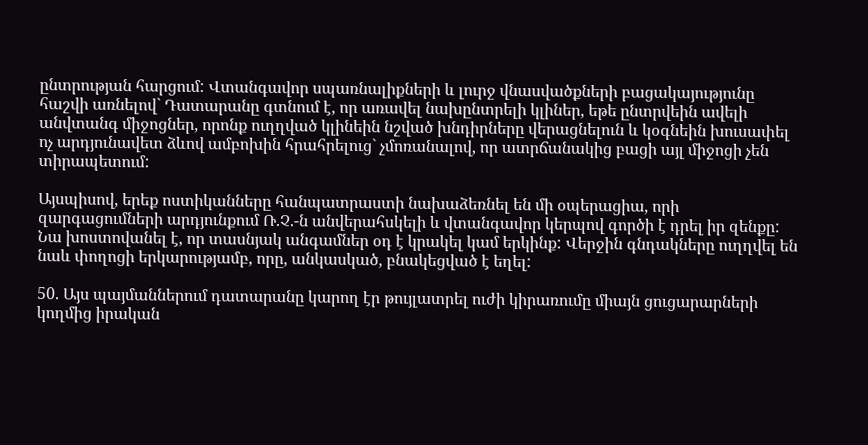ընտրության հարցում: Վտանգավոր սպառնալիքների և լուրջ վնասվածքների բացակայությունը հաշվի առնելով` Դատարանը գտնում է, որ առավել նախընտրելի կլիներ, եթե ընտրվեին ավելի անվտանգ միջոցներ, որոնք ուղղված կլինեին նշված խնդիրները վերացնելուն և կօգնեին խուսափել ոչ արդյունավետ ձևով ամբոխին հրահրելուց` չմոռանալով, որ ատրճանակից բացի այլ միջոցի չեն տիրապետում:

Այսպիսով, երեք ոստիկանները հանպատրաստի նախաձեռնել են մի օպերացիա, որի զարգացումների արդյունքում Ռ.Չ.-ն անվերահսկելի և վտանգավոր կերպով գործի է դրել իր զենքը: Նա խոստովանել է, որ տասնյակ անգամներ օդ է կրակել կամ երկինք: Վերջին գնդակները ուղղվել են նաև փողոցի երկարությամբ, որը, անկասկած, բնակեցված է եղել:

50. Այս պայմաններում դատարանը կարող էր թույլատրել ուժի կիրառումը միայն ցուցարարների կողմից իրական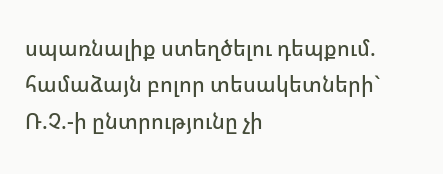սպառնալիք ստեղծելու դեպքում. համաձայն բոլոր տեսակետների` Ռ.Չ.-ի ընտրությունը չի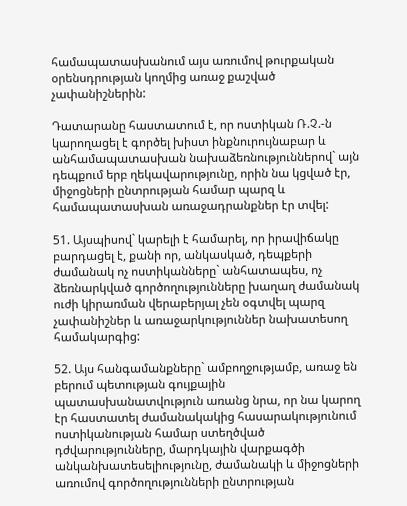համապատասխանում այս առումով թուրքական օրենսդրության կողմից առաջ քաշված չափանիշներին:

Դատարանը հաստատում է, որ ոստիկան Ռ.Չ.-ն կարողացել է գործել խիստ ինքնուրույնաբար և անհամապատասխան նախաձեռնություններով` այն դեպքում երբ ղեկավարությունը, որին նա կցված էր, միջոցների ընտրության համար պարզ և համապատասխան առաջադրանքներ էր տվել:

51. Այսպիսով` կարելի է համարել, որ իրավիճակը բարդացել է, քանի որ, անկասկած, դեպքերի ժամանակ ոչ ոստիկանները` անհատապես, ոչ ձեռնարկված գործողությունները խաղաղ ժամանակ ուժի կիրառման վերաբերյալ չեն օգտվել պարզ չափանիշներ և առաջարկություններ նախատեսող համակարգից:

52. Այս հանգամանքները` ամբողջությամբ, առաջ են բերում պետության գույքային պատասխանատվություն առանց նրա, որ նա կարող էր հաստատել ժամանակակից հասարակությունում ոստիկանության համար ստեղծված դժվարությունները, մարդկային վարքագծի անկանխատեսելիությունը, ժամանակի և միջոցների առումով գործողությունների ընտրության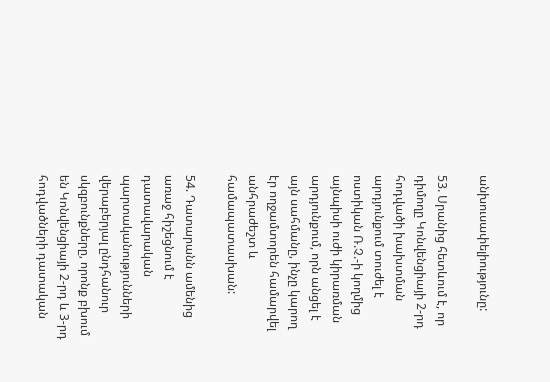անխուսափելիությունը:

53. Սրանից հետևում է, որ դիմողը Կոնվենցիայի 2-րդ հոդվածի խախտման արդյունքում տուժել է ոստիկան Ռ.Չ.-ի կողմից այնպիսի ուժի կիրառման արդյունքում, որն անցել է այն սահմանը, ինչը կարող էր ողջամտորեն համարվել անհրաժեշտ և համապատասխան:

54. Դատարանն ամենից առաջ հիշեցնում է դատավարական պարտականությունների վերաբերյալ ընդհանուր սկզբունքները, որոնք բխում են Կոնվենցիայի 2-րդ և 3-րդ հոդվածների դատական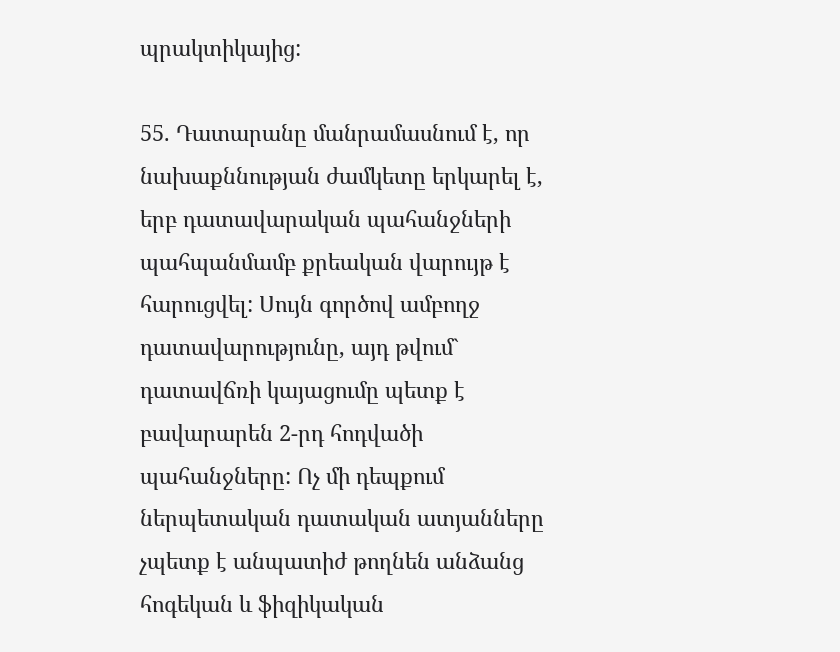պրակտիկայից:

55. Դատարանը մանրամասնում է, որ նախաքննության ժամկետը երկարել է, երբ դատավարական պահանջների պահպանմամբ քրեական վարույթ է հարուցվել: Սույն գործով ամբողջ դատավարությունը, այդ թվում` դատավճռի կայացումը պետք է բավարարեն 2-րդ հոդվածի պահանջները: Ոչ մի դեպքում ներպետական դատական ատյանները չպետք է անպատիժ թողնեն անձանց հոգեկան և ֆիզիկական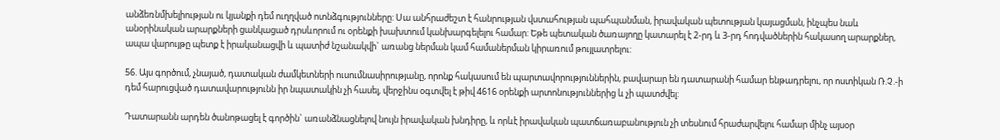անձեռնմխելիության ու կյանքի դեմ ուղղված ոտնձգությունները: Սա անհրաժեշտ է հանրության վստահության պահպանման, իրավական պետության կայացման, ինչպես նաև անօրինական արարքների ցանկացած դրսևորում ու օրենքի խախտում կանխարգելելու համար: Եթե պետական ծառայողը կատարել է 2-րդ և 3-րդ հոդվածներին հակասող արարքներ, ապա վարույթը պետք է իրականացվի և պատիժ նշանակվի` առանց ներման կամ համաներման կիրառում թույլատրելու:

56. Այս գործում, չնայած, դատական ժամկետների ուսումնասիրությանը, որոնք հակասում են պարտավորություններին, բավարար են դատարանի համար ենթադրելու, որ ոստիկան Ռ.Չ.-ի դեմ հարուցված դատավարությունն իր նպատակին չի հասել, վերջինս օգտվել է թիվ 4616 օրենքի արտոնություններից և չի պատժվել:

Դատարանն արդեն ծանոթացել է գործին` առանձնացնելով նույն իրավական խնդիրը, և որևէ իրավական պատճառաբանություն չի տեսնում հրաժարվելու համար մինչ այսօր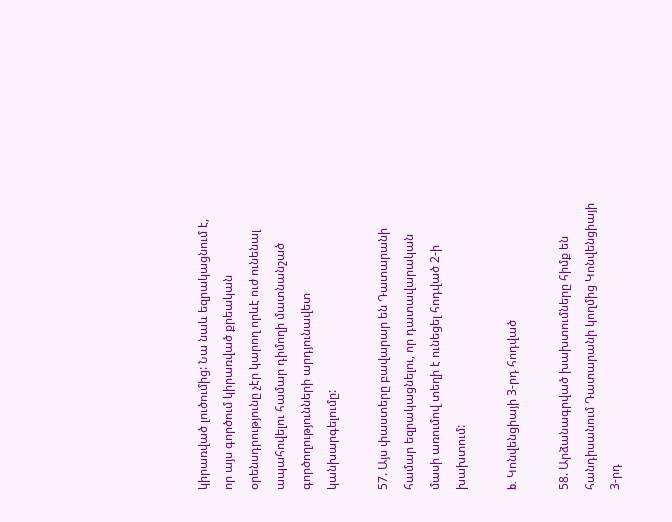կիրառված լուծումից: Նա նաև եզրակացնում է, որ այս գործում կիրառված քրեական օրենսդրությունը չէր կարող որևէ ուժ ունենալ ապահովելու համար դիմողի մատնանշած գործողությունների արդյունավետ կանխարգելումը:

57. Այս փաստերը բավարար են Դատարանի համար եզրակացնելու, որ դատավարական մասի առումով տեղի է ունեցել հոդված 2-ի խախտում:

b. Կոնվենցիայի 3-րդ հոդված

58. Արձանագրված խախտումները հիմք են հանդիսանում Դատարանի կողմից Կոնվենցիայի 3-րդ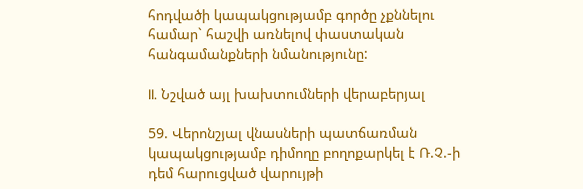հոդվածի կապակցությամբ գործը չքննելու համար` հաշվի առնելով փաստական հանգամանքների նմանությունը:

II. Նշված այլ խախտումների վերաբերյալ

59. Վերոնշյալ վնասների պատճառման կապակցությամբ դիմողը բողոքարկել է Ռ.Չ.-ի դեմ հարուցված վարույթի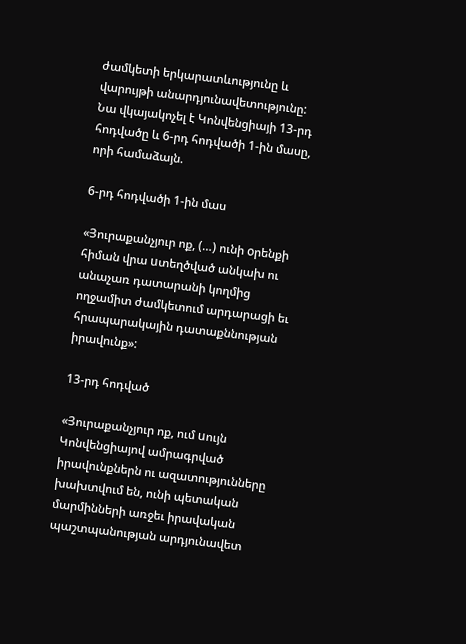ժամկետի երկարատևությունը և վարույթի անարդյունավետությունը: Նա վկայակոչել է Կոնվենցիայի 13-րդ հոդվածը և 6-րդ հոդվածի 1-ին մասը, որի համաձայն.

6-րդ հոդվածի 1-ին մաս

«Յուրաքանչյուր ոք, (…) ունի oրենքի հիման վրա uտեղծված անկախ ու անաչառ դատարանի կողմից ողջամիտ ժամկետում արդարացի եւ հրապարակային դատաքննության իրավունք»:

13-րդ հոդված

«Յուրաքանչյուր ոք, ում uույն Կոնվենցիայով ամրագրված իրավունքներն ու ազատությունները խախտվում են, ունի պետական մարմինների առջեւ իրավական պաշտպանության արդյունավետ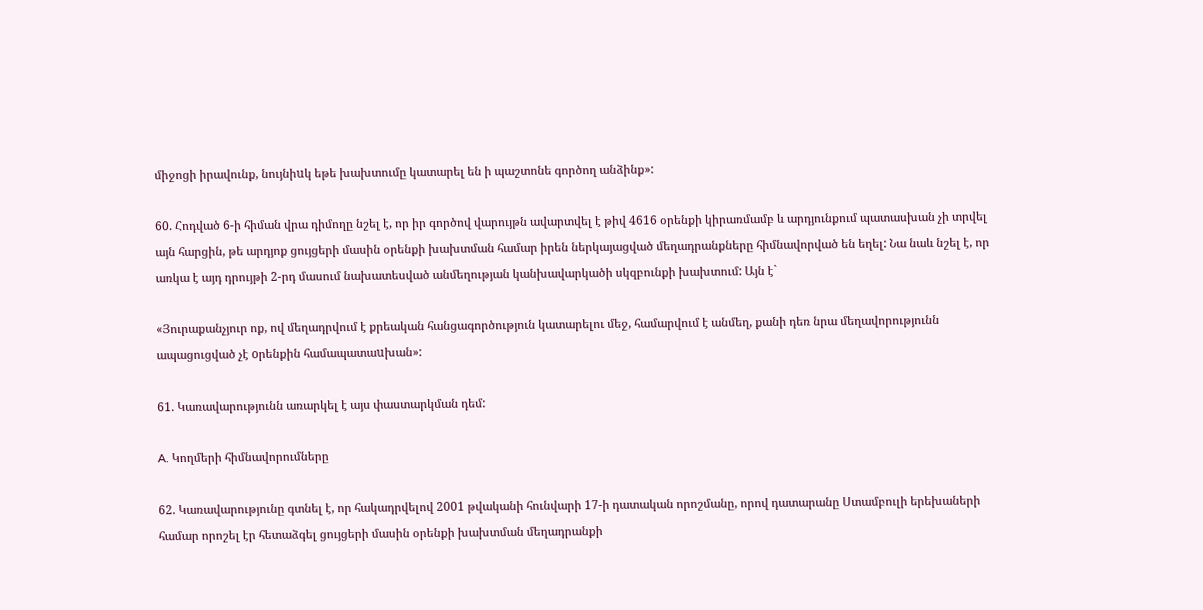միջոցի իրավունք, նույնիuկ եթե խախտումը կատարել են ի պաշտոնե գործող անձինք»:

60. Հոդված 6-ի հիման վրա դիմողը նշել է, որ իր գործով վարույթն ավարտվել է թիվ 4616 օրենքի կիրառմամբ և արդյունքում պատասխան չի տրվել այն հարցին, թե արդյոք ցույցերի մասին օրենքի խախտման համար իրեն ներկայացված մեղադրանքները հիմնավորված են եղել: Նա նաև նշել է, որ առկա է այդ դրույթի 2-րդ մասում նախատեսված անմեղության կանխավարկածի սկզբունքի խախտում: Այն է`

«Յուրաքանչյուր ոք, ով մեղադրվում է քրեական հանցագործություն կատարելու մեջ, համարվում է անմեղ, քանի դեռ նրա մեղավորությունն ապացուցված չէ oրենքին համապատաuխան»:

61. Կառավարությունն առարկել է այս փաստարկման դեմ:

A. Կողմերի հիմնավորումները

62. Կառավարությունը գտնել է, որ հակադրվելով 2001 թվականի հունվարի 17-ի դատական որոշմանը, որով դատարանը Ստամբուլի երեխաների համար որոշել էր հետաձգել ցույցերի մասին օրենքի խախտման մեղադրանքի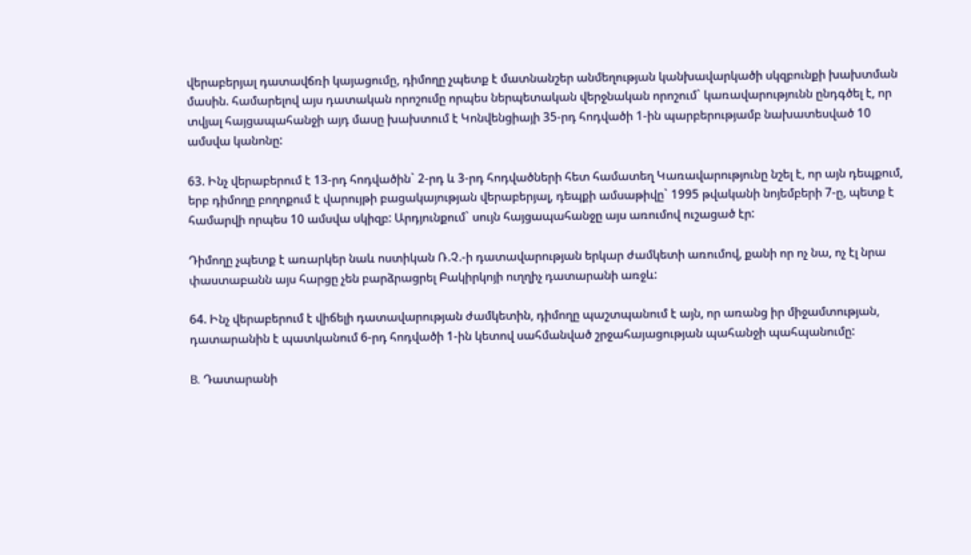վերաբերյալ դատավճռի կայացումը, դիմողը չպետք է մատնանշեր անմեղության կանխավարկածի սկզբունքի խախտման մասին. համարելով այս դատական որոշումը որպես ներպետական վերջնական որոշում` կառավարությունն ընդգծել է, որ տվյալ հայցապահանջի այդ մասը խախտում է Կոնվենցիայի 35-րդ հոդվածի 1-ին պարբերությամբ նախատեսված 10 ամսվա կանոնը:

63. Ինչ վերաբերում է 13-րդ հոդվածին` 2-րդ և 3-րդ հոդվածների հետ համատեղ Կառավարությունը նշել է, որ այն դեպքում, երբ դիմողը բողոքում է վարույթի բացակայության վերաբերյալ, դեպքի ամսաթիվը` 1995 թվականի նոյեմբերի 7-ը, պետք է համարվի որպես 10 ամսվա սկիզբ: Արդյունքում` սույն հայցապահանջը այս առումով ուշացած էր:

Դիմողը չպետք է առարկեր նաև ոստիկան Ռ.Չ.-ի դատավարության երկար ժամկետի առումով, քանի որ ոչ նա, ոչ էլ նրա փաստաբանն այս հարցը չեն բարձրացրել Բակիրկոյի ուղղիչ դատարանի առջև:

64. Ինչ վերաբերում է վիճելի դատավարության ժամկետին, դիմողը պաշտպանում է այն, որ առանց իր միջամտության, դատարանին է պատկանում 6-րդ հոդվածի 1-ին կետով սահմանված շրջահայացության պահանջի պահպանումը:

B. Դատարանի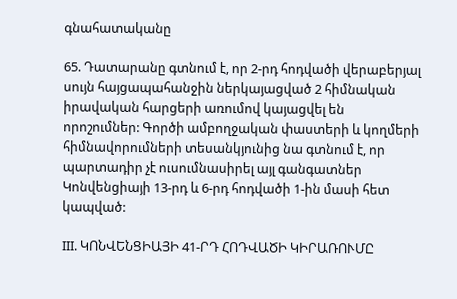գնահատականը

65. Դատարանը գտնում է, որ 2-րդ հոդվածի վերաբերյալ սույն հայցապահանջին ներկայացված 2 հիմնական իրավական հարցերի առումով կայացվել են որոշումներ: Գործի ամբողջական փաստերի և կողմերի հիմնավորումների տեսանկյունից նա գտնում է, որ պարտադիր չէ ուսումնասիրել այլ գանգատներ Կոնվենցիայի 13-րդ և 6-րդ հոդվածի 1-ին մասի հետ կապված:

III. ԿՈՆՎԵՆՑԻԱՅԻ 41-ՐԴ ՀՈԴՎԱԾԻ ԿԻՐԱՌՈՒՄԸ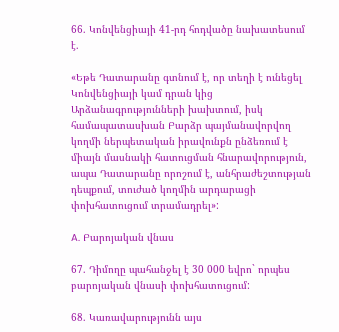66. Կոնվենցիայի 41-րդ հոդվածը նախատեսում է.

«Եթե Դատարանը գտնում է, որ տեղի է ունեցել Կոնվենցիայի կամ դրան կից Արձանագրությունների խախտում, իսկ համապատասխան Բարձր պայմանավորվող կողմի ներպետական իրավունքն ընձեռում է միայն մասնակի հատուցման հնարավորություն, ապա Դատարանը որոշում է, անհրաժեշտության դեպքում, տուժած կողմին արդարացի փոխհատուցում տրամադրել»:

A. Բարոյական վնաս

67. Դիմողը պահանջել է 30 000 եվրո` որպես բարոյական վնասի փոխհատուցում:

68. Կառավարությունն այս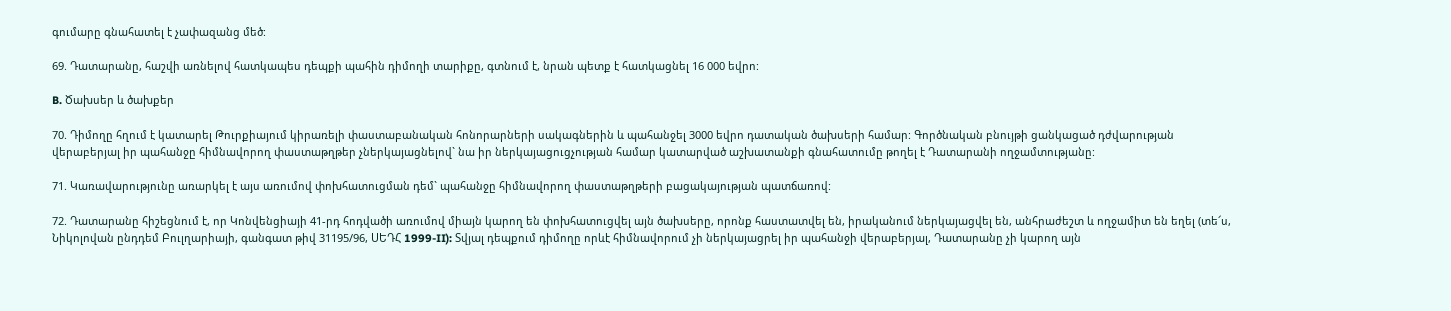գումարը գնահատել է չափազանց մեծ:

69. Դատարանը, հաշվի առնելով հատկապես դեպքի պահին դիմողի տարիքը, գտնում է, նրան պետք է հատկացնել 16 000 եվրո:

B. Ծախսեր և ծախքեր

70. Դիմողը հղում է կատարել Թուրքիայում կիրառելի փաստաբանական հոնորարների սակագներին և պահանջել 3000 եվրո դատական ծախսերի համար: Գործնական բնույթի ցանկացած դժվարության վերաբերյալ իր պահանջը հիմնավորող փաստաթղթեր չներկայացնելով` նա իր ներկայացուցչության համար կատարված աշխատանքի գնահատումը թողել է Դատարանի ողջամտությանը:

71. Կառավարությունը առարկել է այս առումով փոխհատուցման դեմ` պահանջը հիմնավորող փաստաթղթերի բացակայության պատճառով:

72. Դատարանը հիշեցնում է, որ Կոնվենցիայի 41-րդ հոդվածի առումով միայն կարող են փոխհատուցվել այն ծախսերը, որոնք հաստատվել են, իրականում ներկայացվել են, անհրաժեշտ և ողջամիտ են եղել (տե՜ս, Նիկոլովան ընդդեմ Բուլղարիայի, գանգատ թիվ 31195/96, ՍԵԴՀ 1999-II): Տվյալ դեպքում դիմողը որևէ հիմնավորում չի ներկայացրել իր պահանջի վերաբերյալ, Դատարանը չի կարող այն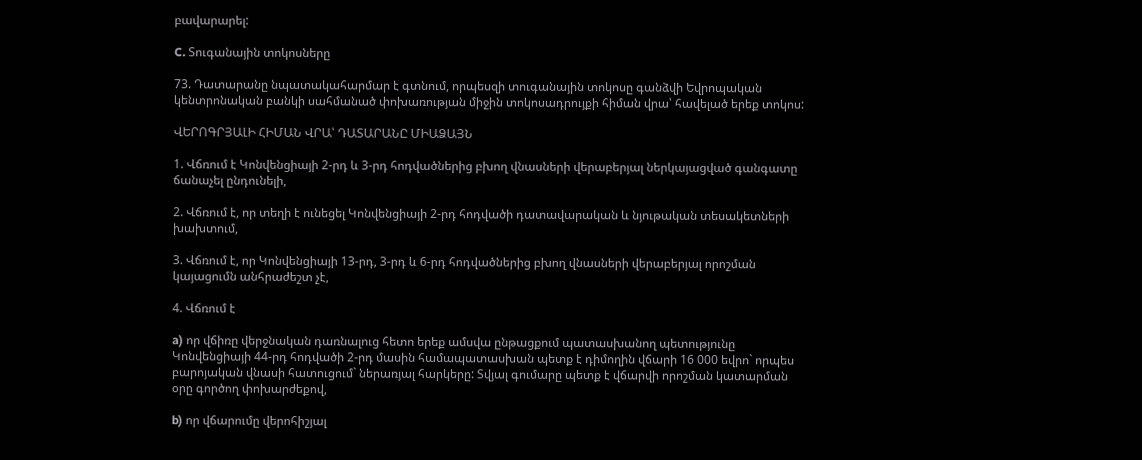բավարարել:

C. Տուգանային տոկոսները

73. Դատարանը նպատակահարմար է գտնում, որպեսզի տուգանային տոկոսը գանձվի Եվրոպական կենտրոնական բանկի սահմանած փոխառության միջին տոկոսադրույքի հիման վրա՝ հավելած երեք տոկոս:

ՎԵՐՈԳՐՅԱԼԻ ՀԻՄԱՆ ՎՐԱ՝ ԴԱՏԱՐԱՆԸ ՄԻԱՁԱՅՆ

1. Վճռում է Կոնվենցիայի 2-րդ և 3-րդ հոդվածներից բխող վնասների վերաբերյալ ներկայացված գանգատը ճանաչել ընդունելի,

2. Վճռում է, որ տեղի է ունեցել Կոնվենցիայի 2-րդ հոդվածի դատավարական և նյութական տեսակետների խախտում,

3. Վճռում է, որ Կոնվենցիայի 13-րդ, 3-րդ և 6-րդ հոդվածներից բխող վնասների վերաբերյալ որոշման կայացումն անհրաժեշտ չէ,

4. Վճռում է

a) որ վճիռը վերջնական դառնալուց հետո երեք ամսվա ընթացքում պատասխանող պետությունը Կոնվենցիայի 44-րդ հոդվածի 2-րդ մասին համապատասխան պետք է դիմողին վճարի 16 000 եվրո` որպես բարոյական վնասի հատուցում` ներառյալ հարկերը: Տվյալ գումարը պետք է վճարվի որոշման կատարման օրը գործող փոխարժեքով,

b) որ վճարումը վերոհիշյալ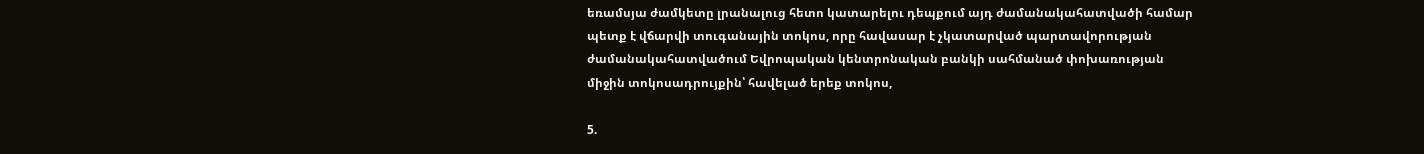եռամսյա ժամկետը լրանալուց հետո կատարելու դեպքում այդ ժամանակահատվածի համար պետք է վճարվի տուգանային տոկոս, որը հավասար է չկատարված պարտավորության ժամանակահատվածում Եվրոպական կենտրոնական բանկի սահմանած փոխառության միջին տոկոսադրույքին՝ հավելած երեք տոկոս,

5.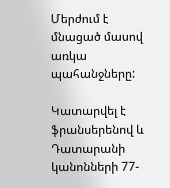Մերժում է մնացած մասով առկա պահանջները:

Կատարվել է ֆրանսերենով և Դատարանի կանոնների 77-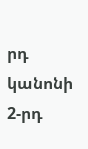րդ կանոնի 2-րդ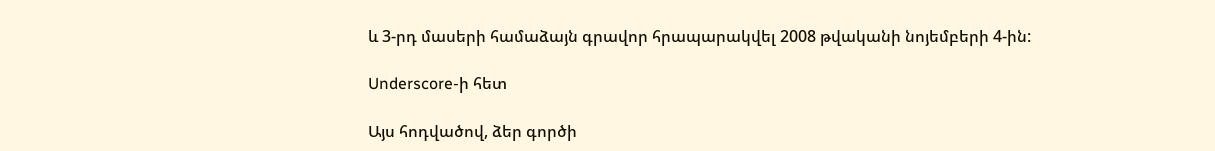և 3-րդ մասերի համաձայն գրավոր հրապարակվել 2008 թվականի նոյեմբերի 4-ին:

Underscore-ի հետ

Այս հոդվածով, ձեր գործի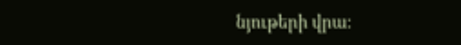նյութերի վրա։